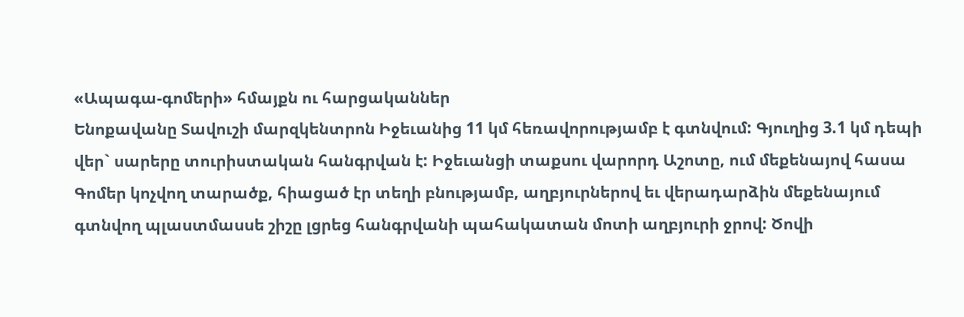«Ապագա-գոմերի» հմայքն ու հարցականներ
Ենոքավանը Տավուշի մարզկենտրոն Իջեւանից 11 կմ հեռավորությամբ է գտնվում: Գյուղից 3.1 կմ դեպի վեր` սարերը տուրիստական հանգրվան է: Իջեւանցի տաքսու վարորդ Աշոտը, ում մեքենայով հասա Գոմեր կոչվող տարածք, հիացած էր տեղի բնությամբ, աղբյուրներով եւ վերադարձին մեքենայում գտնվող պլաստմասսե շիշը լցրեց հանգրվանի պահակատան մոտի աղբյուրի ջրով: Ծովի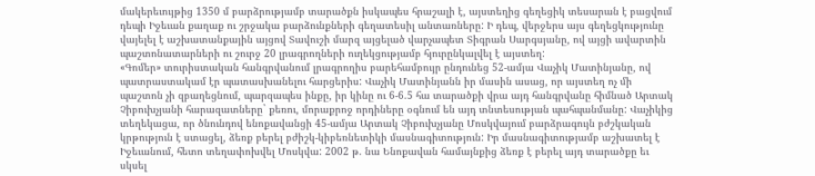մակերեւույթից 1350 մ բարձրությամբ տարածքն իսկապես հրաշալի է, այստեղից գեղեցիկ տեսարան է բացվում դեպի Իջեւան քաղաք ու շրջակա բարձունքների գեղատեսիլ անտառները: Ի դեպ, վերջերս այս գեղեցկությունը վայելել է աշխատանքային այցով Տավուշի մարզ այցելած վարչապետ Տիգրան Սարգսյանը, ով այցի ավարտին պաշտոնատարների ու շուրջ 20 լրագրողների ուղեկցությամբ հյուրընկալվել է այստեղ:
«Գոմեր» տուրիստական հանգրվանում լրագրողիս բարեհամբույր ընդունեց 52-ամյա Վաչիկ Մատինյանը, ով պատրաստակամ էր պատասխանելու հարցերիս: Վաչիկ Մատինյանն իր մասին ասաց, որ այստեղ ոչ մի պաշտոն չի զբաղեցնում, պարզապես ինքը, իր կինը ու 6-6.5 հա տարածքի վրա այդ հանգրվանը հիմնած Արտակ Չիբուխչյանի հարազատները` քեռու, մորաքրոջ որդիները օգնում են այդ տնտեսության պահպանմանը: Վաչիկից տեղեկացա, որ ծնունդով ենոքավանցի 45-ամյա Արտակ Չիբուխչյանը Մոսկվայում բարձրագույն բժշկական կրթություն է ստացել, ձեռք բերել բժիշկ-կիբեռնետիկի մասնագիտություն: Իր մասնագիտությամբ աշխատել է Իջեւանում, հետո տեղափոխվել Մոսկվա: 2002 թ. նա Ենոքավան համայնքից ձեռք է բերել այդ տարածքը եւ սկսել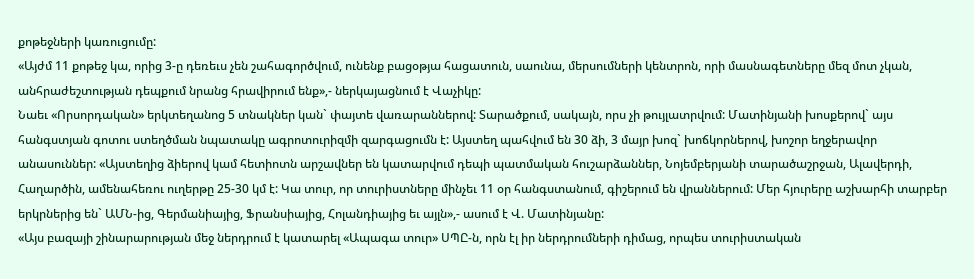քոթեջների կառուցումը:
«Այժմ 11 քոթեջ կա, որից 3-ը դեռեւս չեն շահագործվում, ունենք բացօթյա հացատուն, սաունա, մերսումների կենտրոն, որի մասնագետները մեզ մոտ չկան, անհրաժեշտության դեպքում նրանց հրավիրում ենք»,- ներկայացնում է Վաչիկը:
Նաեւ «Որսորդական» երկտեղանոց 5 տնակներ կան` փայտե վառարաններով: Տարածքում, սակայն, որս չի թույլատրվում: Մատինյանի խոսքերով` այս հանգստյան գոտու ստեղծման նպատակը ագրոտուրիզմի զարգացումն է: Այստեղ պահվում են 30 ձի, 3 մայր խոզ` խոճկորներով, խոշոր եղջերավոր անասուններ: «Այստեղից ձիերով կամ հետիոտն արշավներ են կատարվում դեպի պատմական հուշարձաններ, Նոյեմբերյանի տարածաշրջան, Ալավերդի, Հաղարծին, ամենահեռու ուղերթը 25-30 կմ է: Կա տուր, որ տուրիստները մինչեւ 11 օր հանգստանում, գիշերում են վրաններում: Մեր հյուրերը աշխարհի տարբեր երկրներից են` ԱՄՆ-ից, Գերմանիայից, Ֆրանսիայից, Հոլանդիայից եւ այլն»,- ասում է Վ. Մատինյանը:
«Այս բազայի շինարարության մեջ ներդրում է կատարել «Ապագա տուր» ՍՊԸ-ն, որն էլ իր ներդրումների դիմաց, որպես տուրիստական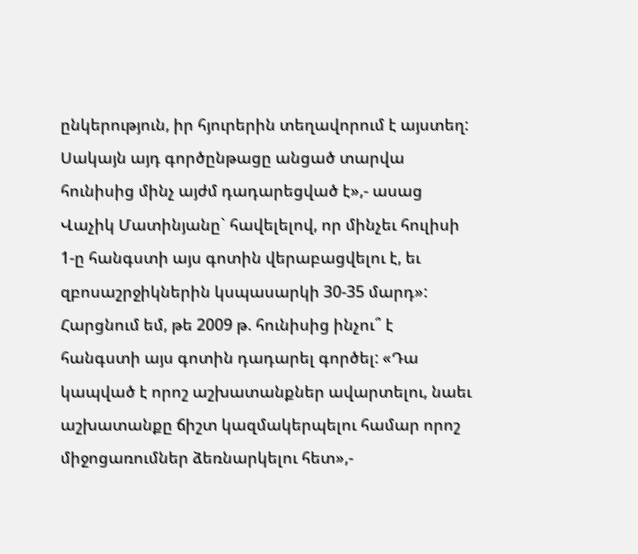ընկերություն, իր հյուրերին տեղավորում է այստեղ: Սակայն այդ գործընթացը անցած տարվա հունիսից մինչ այժմ դադարեցված է»,- ասաց Վաչիկ Մատինյանը` հավելելով, որ մինչեւ հուլիսի 1-ը հանգստի այս գոտին վերաբացվելու է, եւ զբոսաշրջիկներին կսպասարկի 30-35 մարդ»:
Հարցնում եմ, թե 2009 թ. հունիսից ինչու՞ է հանգստի այս գոտին դադարել գործել: «Դա կապված է որոշ աշխատանքներ ավարտելու, նաեւ աշխատանքը ճիշտ կազմակերպելու համար որոշ միջոցառումներ ձեռնարկելու հետ»,-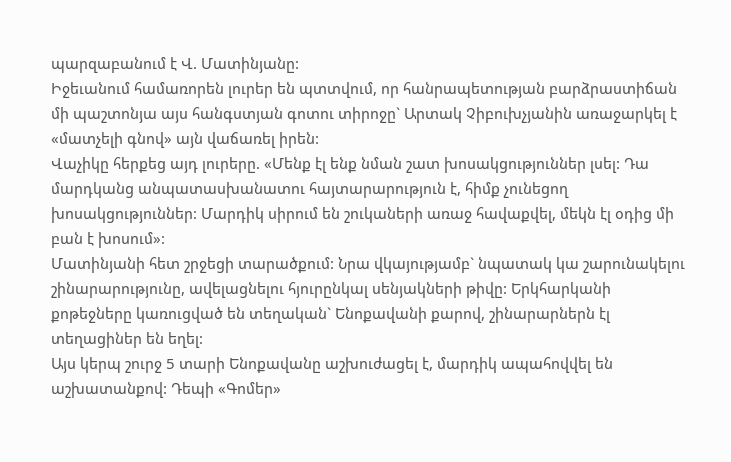պարզաբանում է Վ. Մատինյանը:
Իջեւանում համառորեն լուրեր են պտտվում, որ հանրապետության բարձրաստիճան մի պաշտոնյա այս հանգստյան գոտու տիրոջը` Արտակ Չիբուխչյանին առաջարկել է «մատչելի գնով» այն վաճառել իրեն:
Վաչիկը հերքեց այդ լուրերը. «Մենք էլ ենք նման շատ խոսակցություններ լսել: Դա մարդկանց անպատասխանատու հայտարարություն է, հիմք չունեցող խոսակցություններ: Մարդիկ սիրում են շուկաների առաջ հավաքվել, մեկն էլ օդից մի բան է խոսում»:
Մատինյանի հետ շրջեցի տարածքում: Նրա վկայությամբ` նպատակ կա շարունակելու շինարարությունը, ավելացնելու հյուրընկալ սենյակների թիվը: Երկհարկանի քոթեջները կառուցված են տեղական` Ենոքավանի քարով, շինարարներն էլ տեղացիներ են եղել:
Այս կերպ շուրջ 5 տարի Ենոքավանը աշխուժացել է, մարդիկ ապահովվել են աշխատանքով: Դեպի «Գոմեր»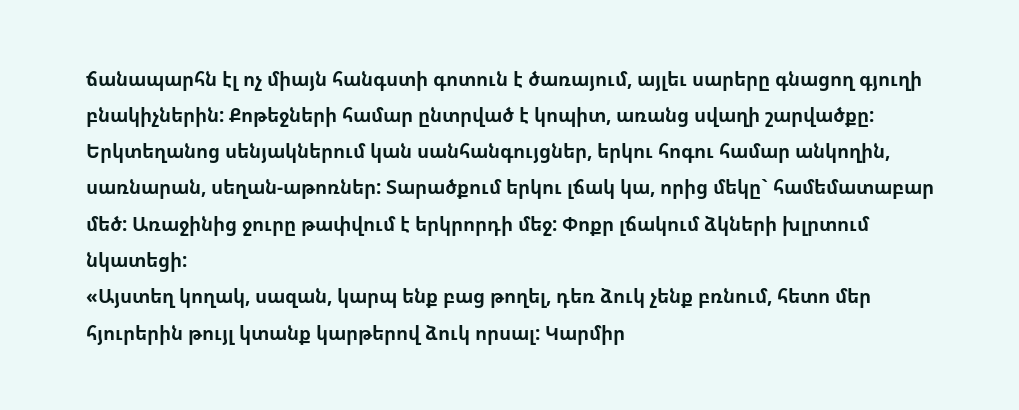ճանապարհն էլ ոչ միայն հանգստի գոտուն է ծառայում, այլեւ սարերը գնացող գյուղի բնակիչներին: Քոթեջների համար ընտրված է կոպիտ, առանց սվաղի շարվածքը: Երկտեղանոց սենյակներում կան սանհանգույցներ, երկու հոգու համար անկողին, սառնարան, սեղան-աթոռներ: Տարածքում երկու լճակ կա, որից մեկը` համեմատաբար մեծ: Առաջինից ջուրը թափվում է երկրորդի մեջ: Փոքր լճակում ձկների խլրտում նկատեցի:
«Այստեղ կողակ, սազան, կարպ ենք բաց թողել, դեռ ձուկ չենք բռնում, հետո մեր հյուրերին թույլ կտանք կարթերով ձուկ որսալ: Կարմիր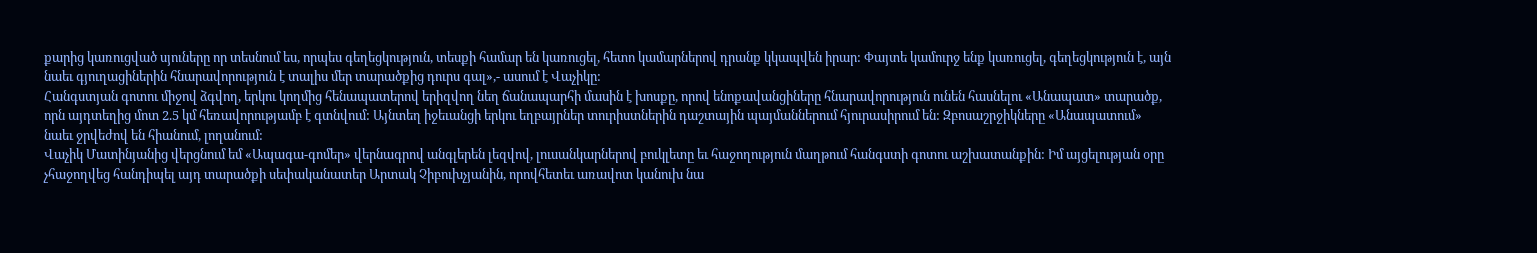քարից կառուցված սյուները որ տեսնում ես, որպես գեղեցկություն, տեսքի համար են կառուցել, հետո կամարներով դրանք կկապվեն իրար: Փայտե կամուրջ ենք կառուցել, գեղեցկություն է, այն նաեւ գյուղացիներին հնարավորություն է տալիս մեր տարածքից դուրս գալ»,- ասում է Վաչիկը:
Հանգստյան գոտու միջով ձգվող, երկու կողմից հենապատերով երիզվող նեղ ճանապարհի մասին է խոսքը, որով ենոքավանցիները հնարավորություն ունեն հասնելու «Անապատ» տարածք, որն այդտեղից մոտ 2.5 կմ հեռավորությամբ է գտնվում: Այնտեղ իջեւանցի երկու եղբայրներ տուրիստներին դաշտային պայմաններում հյուրասիրում են: Զբոսաշրջիկները «Անապատում» նաեւ ջրվեժով են հիանում, լողանում:
Վաչիկ Մատինյանից վերցնում եմ «Ապագա-գոմեր» վերնագրով անգլերեն լեզվով, լուսանկարներով բուկլետը եւ հաջողություն մաղթում հանգստի գոտու աշխատանքին: Իմ այցելության օրը չհաջողվեց հանդիպել այդ տարածքի սեփականատեր Արտակ Չիբուխչյանին, որովհետեւ առավոտ կանուխ նա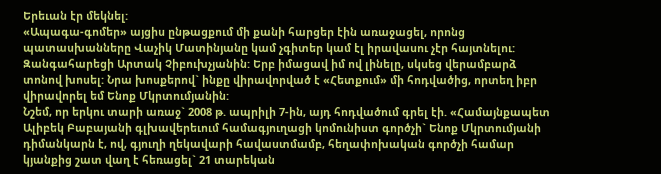Երեւան էր մեկնել:
«Ապագա-գոմեր» այցիս ընթացքում մի քանի հարցեր էին առաջացել, որոնց պատասխանները Վաչիկ Մատինյանը կամ չգիտեր կամ էլ իրավասու չէր հայտնելու: Զանգահարեցի Արտակ Չիբուխչյանին: Երբ իմացավ իմ ով լինելը, սկսեց վերամբարձ տոնով խոսել: Նրա խոսքերով` ինքը վիրավորված է «Հետքում» մի հոդվածից, որտեղ իբր վիրավորել եմ Ենոք Մկրտումյանին:
Նշեմ, որ երկու տարի առաջ` 2008 թ. ապրիլի 7-ին, այդ հոդվածում գրել էի. «Համայնքապետ Ալիբեկ Բաբայանի գլխավերեւում համագյուղացի կոմունիստ գործչի` Ենոք Մկրտումյանի դիմանկարն է, ով, գյուղի ղեկավարի հավաստմամբ, հեղափոխական գործչի համար կյանքից շատ վաղ է հեռացել` 21 տարեկան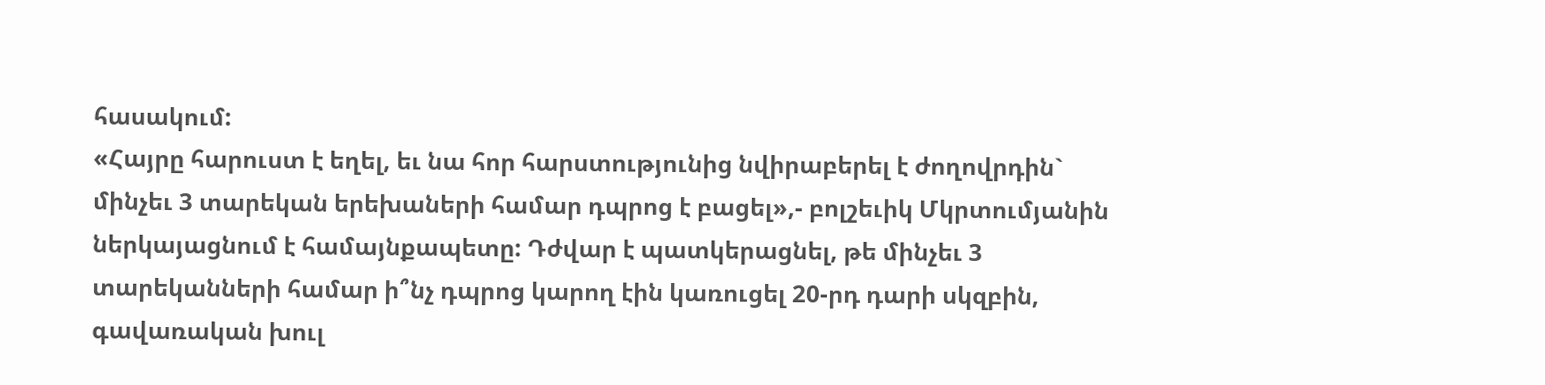հասակում:
«Հայրը հարուստ է եղել, եւ նա հոր հարստությունից նվիրաբերել է ժողովրդին` մինչեւ 3 տարեկան երեխաների համար դպրոց է բացել»,- բոլշեւիկ Մկրտումյանին ներկայացնում է համայնքապետը: Դժվար է պատկերացնել, թե մինչեւ 3 տարեկանների համար ի՞նչ դպրոց կարող էին կառուցել 20-րդ դարի սկզբին, գավառական խուլ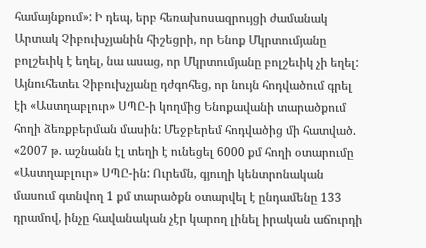համայնքում»: Ի դեպ, երբ հեռախոսազրույցի ժամանակ Արտակ Չիբուխչյանին հիշեցրի, որ Ենոք Մկրտումյանը բոլշեւիկ է եղել, նա ասաց, որ Մկրտումյանը բոլշեւիկ չի եղել:
Այնուհետեւ Չիբուխչյանը դժգոհեց, որ նույն հոդվածում գրել էի «Աստղաբլուր» ՍՊԸ-ի կողմից Ենոքավանի տարածքում հողի ձեռքբերման մասին: Մեջբերեմ հոդվածից մի հատված. «2007 թ. աշնանն էլ տեղի է ունեցել 6000 քմ հողի օտարումը «Աստղաբլուր» ՍՊԸ-ին: Ուրեմն, գյուղի կենտրոնական մասում գտնվող 1 քմ տարածքն օտարվել է ընդամենը 133 դրամով, ինչը հավանական չէր կարող լինել իրական աճուրդի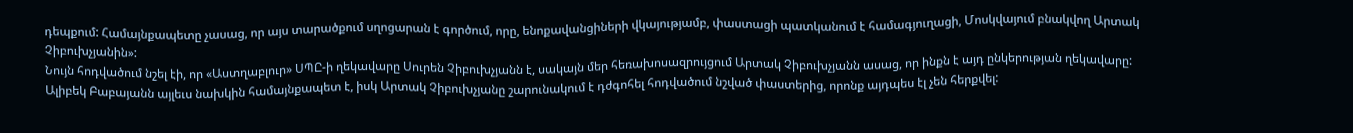դեպքում: Համայնքապետը չասաց, որ այս տարածքում սղոցարան է գործում, որը, ենոքավանցիների վկայությամբ, փաստացի պատկանում է համագյուղացի, Մոսկվայում բնակվող Արտակ Չիբուխչյանին»:
Նույն հոդվածում նշել էի, որ «Աստղաբլուր» ՍՊԸ-ի ղեկավարը Սուրեն Չիբուխչյանն է, սակայն մեր հեռախոսազրույցում Արտակ Չիբուխչյանն ասաց, որ ինքն է այդ ընկերության ղեկավարը:
Ալիբեկ Բաբայանն այլեւս նախկին համայնքապետ է, իսկ Արտակ Չիբուխչյանը շարունակում է դժգոհել հոդվածում նշված փաստերից, որոնք այդպես էլ չեն հերքվել: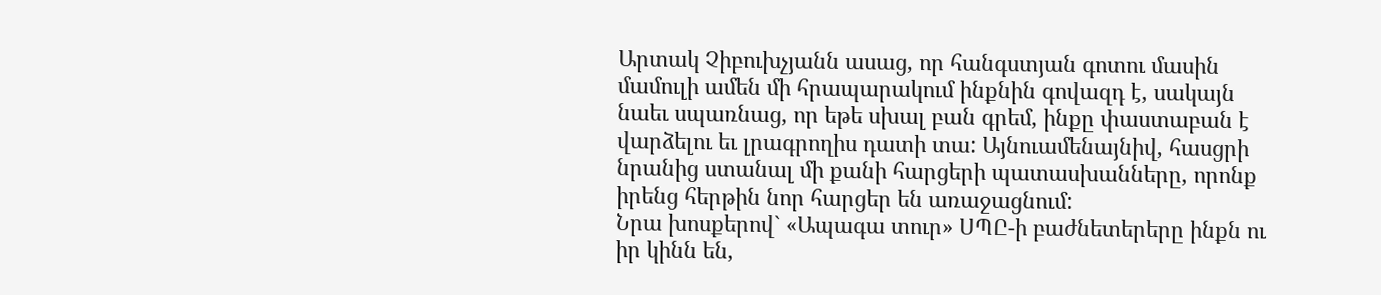Արտակ Չիբուխչյանն ասաց, որ հանգստյան գոտու մասին մամուլի ամեն մի հրապարակում ինքնին գովազդ է, սակայն նաեւ սպառնաց, որ եթե սխալ բան գրեմ, ինքը փաստաբան է վարձելու եւ լրագրողիս դատի տա: Այնուամենայնիվ, հասցրի նրանից ստանալ մի քանի հարցերի պատասխանները, որոնք իրենց հերթին նոր հարցեր են առաջացնում:
Նրա խոսքերով` «Ապագա տուր» ՍՊԸ-ի բաժնետերերը ինքն ու իր կինն են,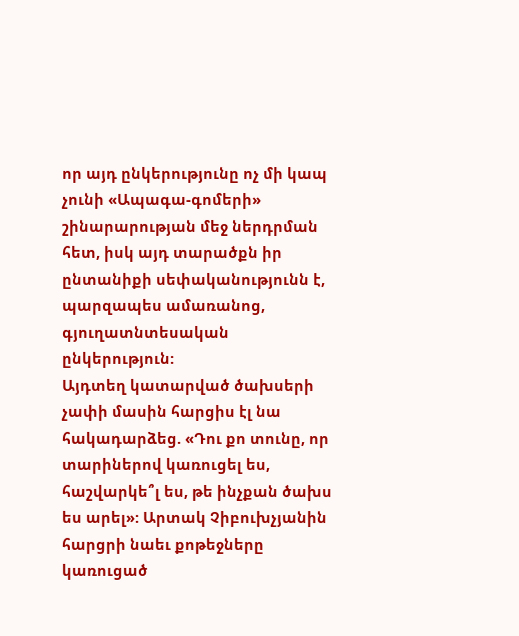որ այդ ընկերությունը ոչ մի կապ չունի «Ապագա-գոմերի» շինարարության մեջ ներդրման հետ, իսկ այդ տարածքն իր ընտանիքի սեփականությունն է, պարզապես ամառանոց, գյուղատնտեսական ընկերություն:
Այդտեղ կատարված ծախսերի չափի մասին հարցիս էլ նա հակադարձեց. «Դու քո տունը, որ տարիներով կառուցել ես, հաշվարկե՞լ ես, թե ինչքան ծախս ես արել»: Արտակ Չիբուխչյանին հարցրի նաեւ քոթեջները կառուցած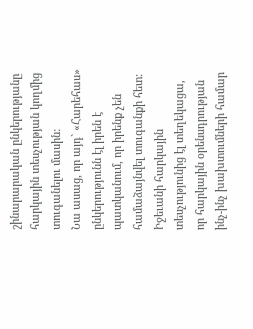շինարարական ընկերությանը հարկային տեսչության կողմից տուգանելու մասին:
Նա ասաց, որ այդ` «Հարեհաս» ընկերությունն էլ իրեն է պատկանում, որ իրենք չեն համաձայնվել տուգանքի հետ: Իջեւանի հարկային տեսչությունից էլ տեղեկացա, որ հարկային օրենսդրության ինչ-ինչ խախտումների համար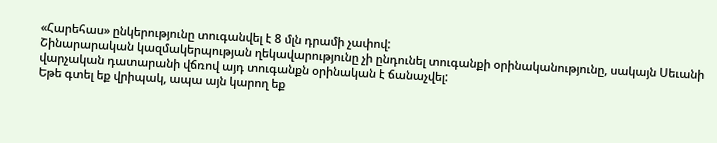«Հարեհաս» ընկերությունը տուգանվել է 8 մլն դրամի չափով:
Շինարարական կազմակերպության ղեկավարությունը չի ընդունել տուգանքի օրինականությունը, սակայն Սեւանի վարչական դատարանի վճռով այդ տուգանքն օրինական է ճանաչվել:
Եթե գտել եք վրիպակ, ապա այն կարող եք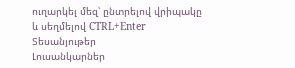ուղարկել մեզ՝ ընտրելով վրիպակը և սեղմելով CTRL+Enter
Տեսանյութեր
Լուսանկարներ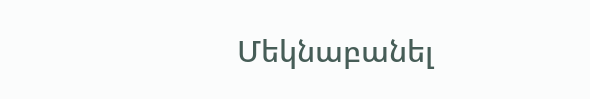Մեկնաբանել